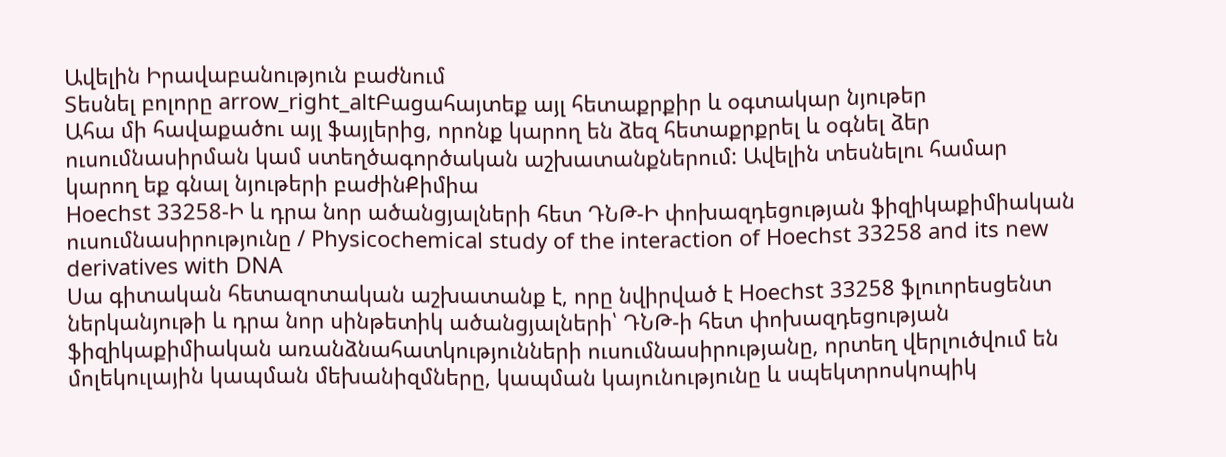Ավելին Իրավաբանություն բաժնում
Տեսնել բոլորը arrow_right_altԲացահայտեք այլ հետաքրքիր և օգտակար նյութեր
Ահա մի հավաքածու այլ ֆայլերից, որոնք կարող են ձեզ հետաքրքրել և օգնել ձեր ուսումնասիրման կամ ստեղծագործական աշխատանքներում: Ավելին տեսնելու համար կարող եք գնալ նյութերի բաժինՔիմիա
Hoechst 33258-Ի և դրա նոր ածանցյալների հետ ԴՆԹ-Ի փոխազդեցության ֆիզիկաքիմիական ուսումնասիրությունը / Physicochemical study of the interaction of Hoechst 33258 and its new derivatives with DNA
Սա գիտական հետազոտական աշխատանք է, որը նվիրված է Hoechst 33258 ֆլուորեսցենտ ներկանյութի և դրա նոր սինթետիկ ածանցյալների՝ ԴՆԹ-ի հետ փոխազդեցության ֆիզիկաքիմիական առանձնահատկությունների ուսումնասիրությանը, որտեղ վերլուծվում են մոլեկուլային կապման մեխանիզմները, կապման կայունությունը և սպեկտրոսկոպիկ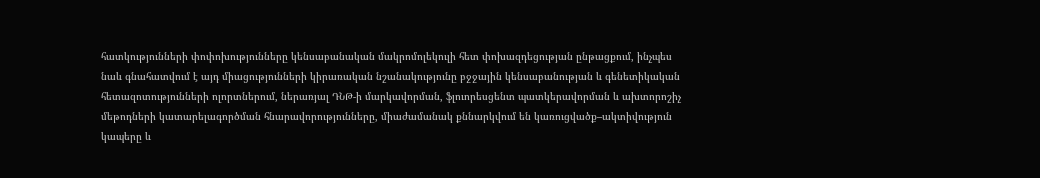հատկությունների փոփոխությունները կենսաբանական մակրոմոլեկուլի հետ փոխազդեցության ընթացքում, ինչպես նաև գնահատվում է այդ միացությունների կիրառական նշանակությունը բջջային կենսաբանության և գենետիկական հետազոտությունների ոլորտներում, ներառյալ ԴՆԹ-ի մարկավորման, ֆլուորեսցենտ պատկերավորման և ախտորոշիչ մեթոդների կատարելագործման հնարավորությունները, միաժամանակ քննարկվում են կառուցվածք–ակտիվություն կապերը և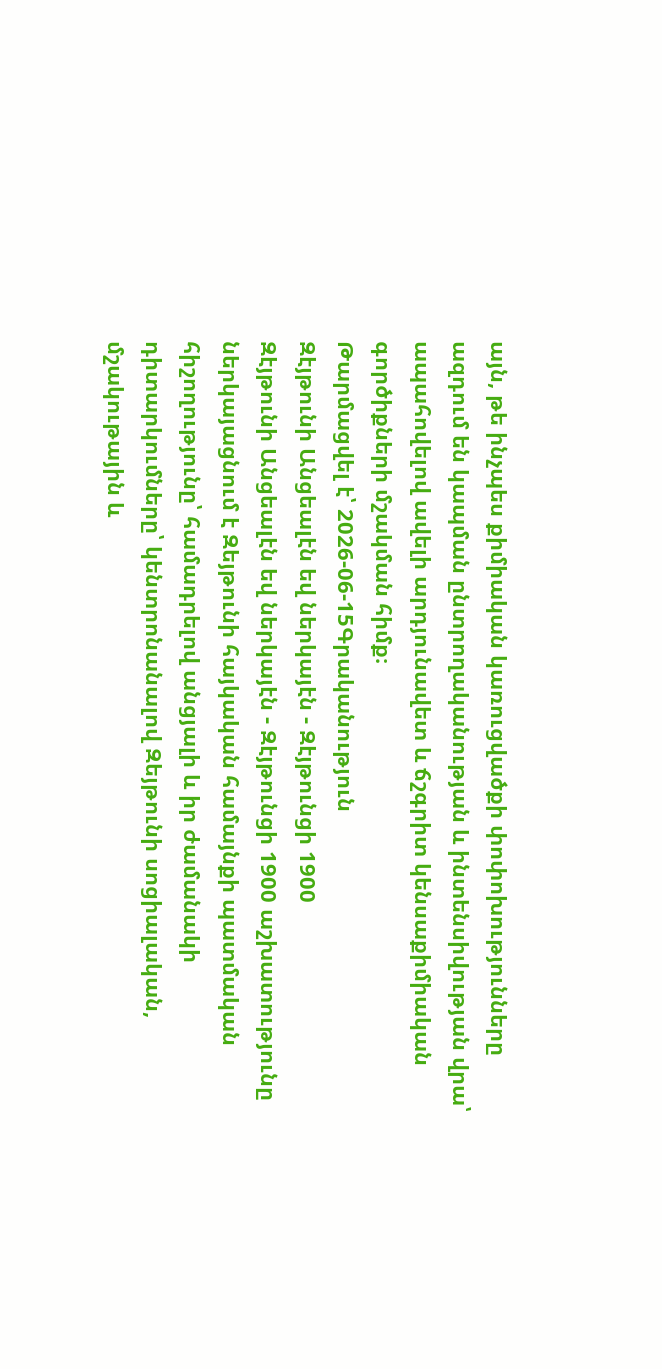այն, թե ինչպես քիմիական կառուցվածքի փոփոխությունները ազդում են կապման ընտրողականության և ինտենսիվության վրա՝ ապահովելով ավելի արդյունավետ և ճշգրիտ կենսաքիմիական գործիքների մշակման հիմք։
Թարմացվել է՝ 2026-06-15Գրականություն
Զէյթունի Անցեալէն եվ ներկայէն - Զէյթունցի 1900
Զէյթունի Անցեալէն եվ ներկայէն - Զէյթունցի 1900 աշխատությունը ներկայացնում է Զեյթունի հայկական համայնքի պատմական հիշողությունը՝ համադրելով անցյալի և իր ժամանակի դիտարկումները՝ կենտրոնանալով Զեյթունի սոցիալական, մշակութային և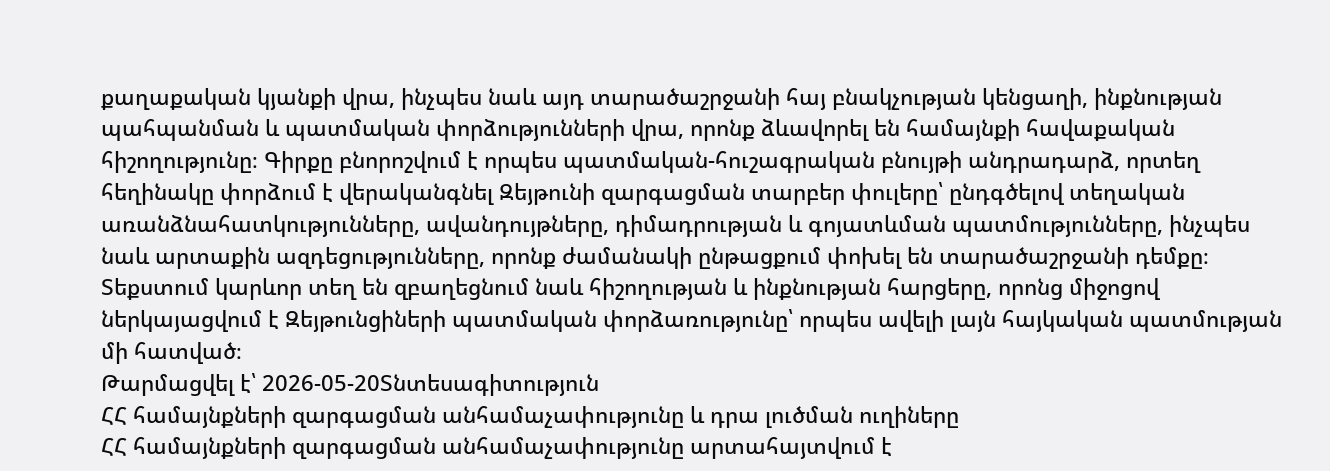քաղաքական կյանքի վրա, ինչպես նաև այդ տարածաշրջանի հայ բնակչության կենցաղի, ինքնության պահպանման և պատմական փորձությունների վրա, որոնք ձևավորել են համայնքի հավաքական հիշողությունը։ Գիրքը բնորոշվում է որպես պատմական-հուշագրական բնույթի անդրադարձ, որտեղ հեղինակը փորձում է վերականգնել Զեյթունի զարգացման տարբեր փուլերը՝ ընդգծելով տեղական առանձնահատկությունները, ավանդույթները, դիմադրության և գոյատևման պատմությունները, ինչպես նաև արտաքին ազդեցությունները, որոնք ժամանակի ընթացքում փոխել են տարածաշրջանի դեմքը։ Տեքստում կարևոր տեղ են զբաղեցնում նաև հիշողության և ինքնության հարցերը, որոնց միջոցով ներկայացվում է Զեյթունցիների պատմական փորձառությունը՝ որպես ավելի լայն հայկական պատմության մի հատված։
Թարմացվել է՝ 2026-05-20Տնտեսագիտություն
ՀՀ համայնքների զարգացման անհամաչափությունը և դրա լուծման ուղիները
ՀՀ համայնքների զարգացման անհամաչափությունը արտահայտվում է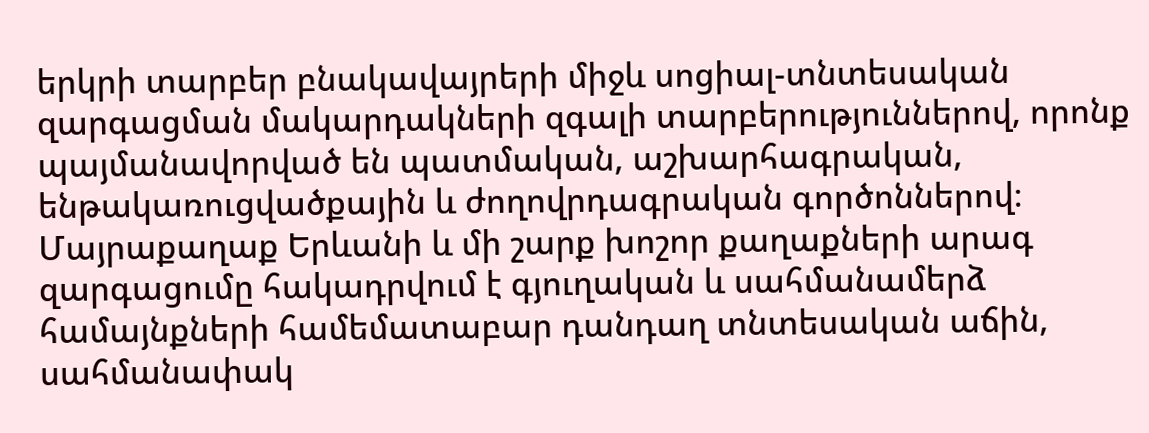երկրի տարբեր բնակավայրերի միջև սոցիալ-տնտեսական զարգացման մակարդակների զգալի տարբերություններով, որոնք պայմանավորված են պատմական, աշխարհագրական, ենթակառուցվածքային և ժողովրդագրական գործոններով։ Մայրաքաղաք Երևանի և մի շարք խոշոր քաղաքների արագ զարգացումը հակադրվում է գյուղական և սահմանամերձ համայնքների համեմատաբար դանդաղ տնտեսական աճին, սահմանափակ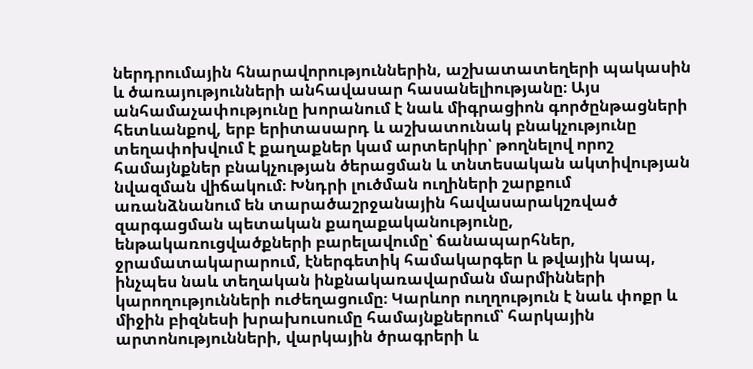ներդրումային հնարավորություններին, աշխատատեղերի պակասին և ծառայությունների անհավասար հասանելիությանը։ Այս անհամաչափությունը խորանում է նաև միգրացիոն գործընթացների հետևանքով, երբ երիտասարդ և աշխատունակ բնակչությունը տեղափոխվում է քաղաքներ կամ արտերկիր՝ թողնելով որոշ համայնքներ բնակչության ծերացման և տնտեսական ակտիվության նվազման վիճակում։ Խնդրի լուծման ուղիների շարքում առանձնանում են տարածաշրջանային հավասարակշռված զարգացման պետական քաղաքականությունը, ենթակառուցվածքների բարելավումը՝ ճանապարհներ, ջրամատակարարում, էներգետիկ համակարգեր և թվային կապ, ինչպես նաև տեղական ինքնակառավարման մարմինների կարողությունների ուժեղացումը։ Կարևոր ուղղություն է նաև փոքր և միջին բիզնեսի խրախուսումը համայնքներում՝ հարկային արտոնությունների, վարկային ծրագրերի և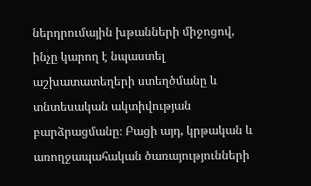ներդրումային խթանների միջոցով, ինչը կարող է նպաստել աշխատատեղերի ստեղծմանը և տնտեսական ակտիվության բարձրացմանը։ Բացի այդ, կրթական և առողջապահական ծառայությունների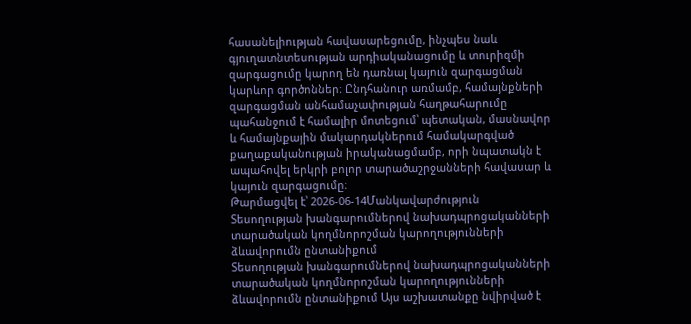հասանելիության հավասարեցումը, ինչպես նաև գյուղատնտեսության արդիականացումը և տուրիզմի զարգացումը կարող են դառնալ կայուն զարգացման կարևոր գործոններ։ Ընդհանուր առմամբ, համայնքների զարգացման անհամաչափության հաղթահարումը պահանջում է համալիր մոտեցում՝ պետական, մասնավոր և համայնքային մակարդակներում համակարգված քաղաքականության իրականացմամբ, որի նպատակն է ապահովել երկրի բոլոր տարածաշրջանների հավասար և կայուն զարգացումը։
Թարմացվել է՝ 2026-06-14Մանկավարժություն
Տեսողության խանգարումներով նախադպրոցականների տարածական կողմնորոշման կարողությունների ձևավորումն ընտանիքում
Տեսողության խանգարումներով նախադպրոցականների տարածական կողմնորոշման կարողությունների ձևավորումն ընտանիքում Այս աշխատանքը նվիրված է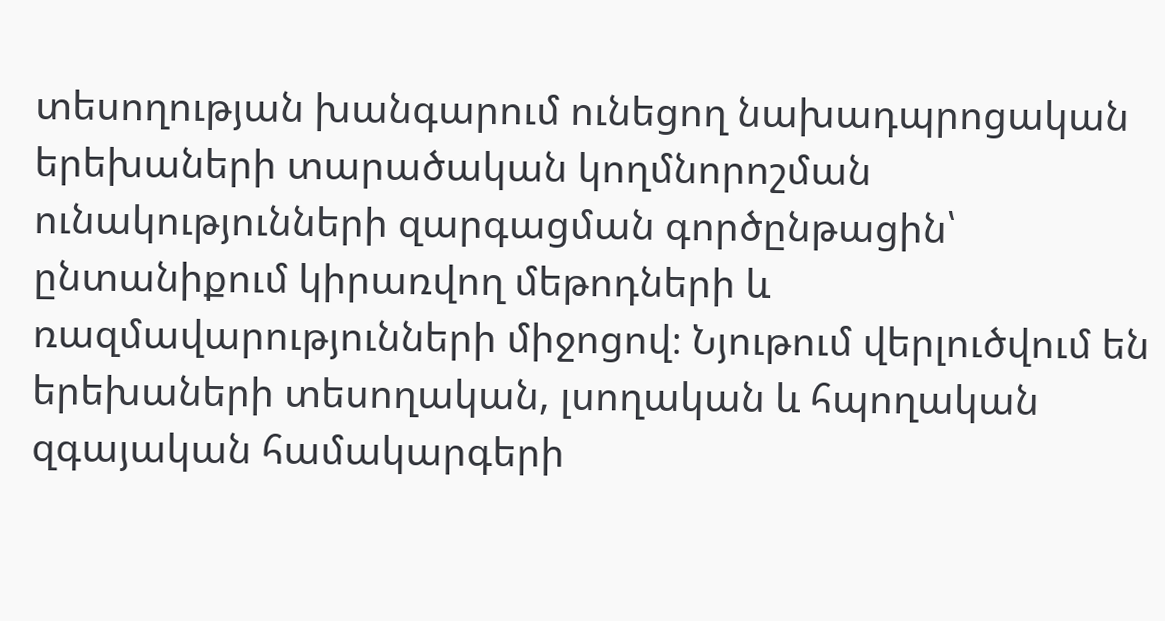տեսողության խանգարում ունեցող նախադպրոցական երեխաների տարածական կողմնորոշման ունակությունների զարգացման գործընթացին՝ ընտանիքում կիրառվող մեթոդների և ռազմավարությունների միջոցով։ Նյութում վերլուծվում են երեխաների տեսողական, լսողական և հպողական զգայական համակարգերի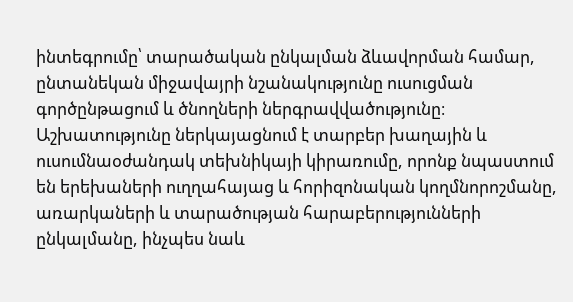ինտեգրումը՝ տարածական ընկալման ձևավորման համար, ընտանեկան միջավայրի նշանակությունը ուսուցման գործընթացում և ծնողների ներգրավվածությունը։ Աշխատությունը ներկայացնում է տարբեր խաղային և ուսումնաօժանդակ տեխնիկայի կիրառումը, որոնք նպաստում են երեխաների ուղղահայաց և հորիզոնական կողմնորոշմանը, առարկաների և տարածության հարաբերությունների ընկալմանը, ինչպես նաև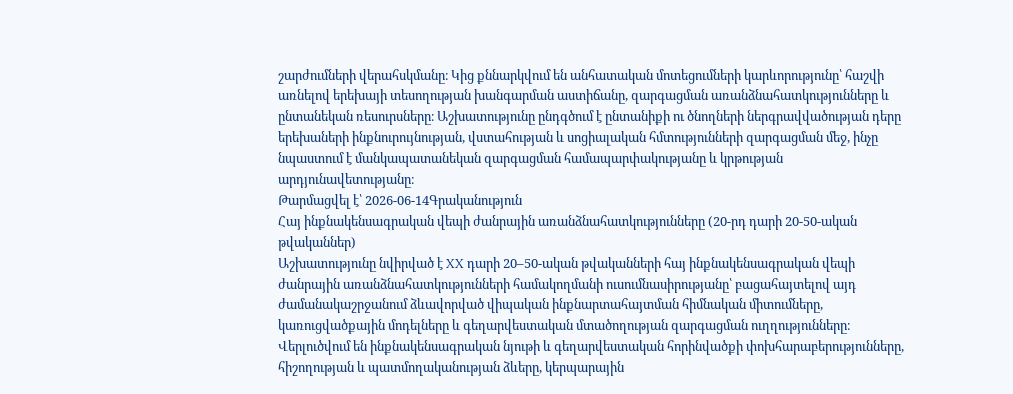շարժումների վերահսկմանը։ Կից քննարկվում են անհատական մոտեցումների կարևորությունը՝ հաշվի առնելով երեխայի տեսողության խանգարման աստիճանը, զարգացման առանձնահատկությունները և ընտանեկան ռեսուրսները։ Աշխատությունը ընդգծում է ընտանիքի ու ծնողների ներգրավվածության դերը երեխաների ինքնուրույնության, վստահության և սոցիալական հմտությունների զարգացման մեջ, ինչը նպաստում է մանկապատանեկան զարգացման համապարփակությանը և կրթության արդյունավետությանը։
Թարմացվել է՝ 2026-06-14Գրականություն
Հայ ինքնակենսագրական վեպի ժանրային առանձնահատկությունները (20-րդ դարի 20-50-ական թվականներ)
Աշխատությունը նվիրված է XX դարի 20–50-ական թվականների հայ ինքնակենսագրական վեպի ժանրային առանձնահատկությունների համակողմանի ուսումնասիրությանը՝ բացահայտելով այդ ժամանակաշրջանում ձևավորված վիպական ինքնարտահայտման հիմնական միտումները, կառուցվածքային մոդելները և գեղարվեստական մտածողության զարգացման ուղղությունները։ Վերլուծվում են ինքնակենսագրական նյութի և գեղարվեստական հորինվածքի փոխհարաբերությունները, հիշողության և պատմողականության ձևերը, կերպարային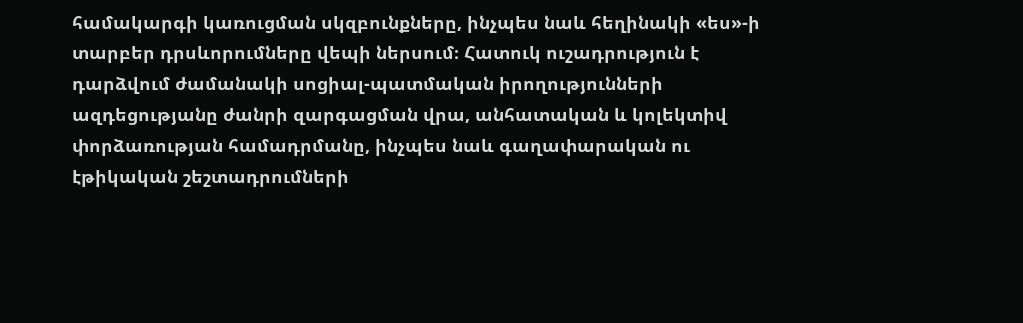համակարգի կառուցման սկզբունքները, ինչպես նաև հեղինակի «ես»-ի տարբեր դրսևորումները վեպի ներսում։ Հատուկ ուշադրություն է դարձվում ժամանակի սոցիալ-պատմական իրողությունների ազդեցությանը ժանրի զարգացման վրա, անհատական և կոլեկտիվ փորձառության համադրմանը, ինչպես նաև գաղափարական ու էթիկական շեշտադրումների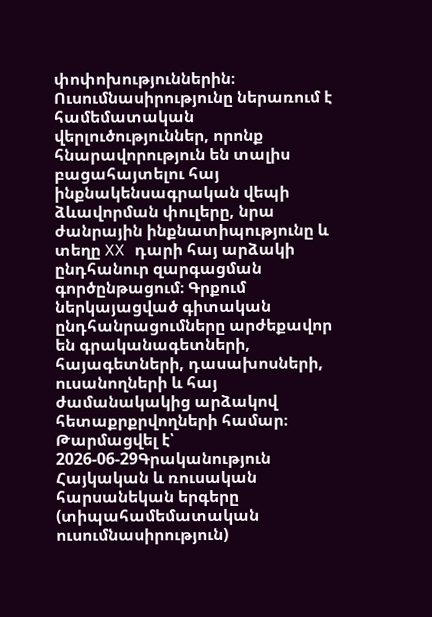փոփոխություններին։ Ուսումնասիրությունը ներառում է համեմատական վերլուծություններ, որոնք հնարավորություն են տալիս բացահայտելու հայ ինքնակենսագրական վեպի ձևավորման փուլերը, նրա ժանրային ինքնատիպությունը և տեղը XX դարի հայ արձակի ընդհանուր զարգացման գործընթացում։ Գրքում ներկայացված գիտական ընդհանրացումները արժեքավոր են գրականագետների, հայագետների, դասախոսների, ուսանողների և հայ ժամանակակից արձակով հետաքրքրվողների համար։
Թարմացվել է՝ 2026-06-29Գրականություն
Հայկական և ռուսական հարսանեկան երգերը (տիպահամեմատական ուսումնասիրություն)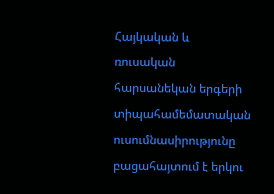Հայկական և ռուսական հարսանեկան երգերի տիպահամեմատական ուսումնասիրությունը բացահայտում է երկու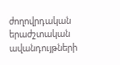ժողովրդական երաժշտական ավանդույթների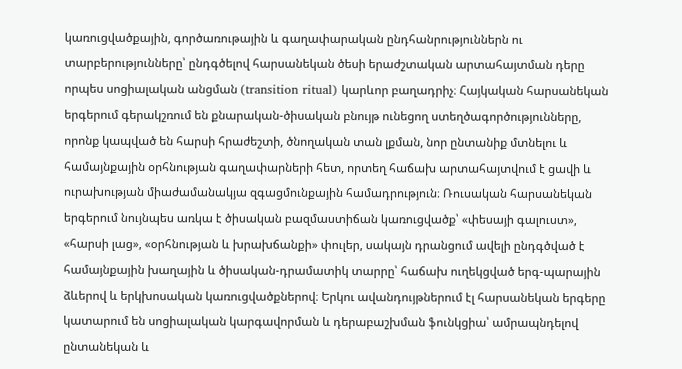կառուցվածքային, գործառութային և գաղափարական ընդհանրություններն ու տարբերությունները՝ ընդգծելով հարսանեկան ծեսի երաժշտական արտահայտման դերը որպես սոցիալական անցման (transition ritual) կարևոր բաղադրիչ։ Հայկական հարսանեկան երգերում գերակշռում են քնարական-ծիսական բնույթ ունեցող ստեղծագործությունները, որոնք կապված են հարսի հրաժեշտի, ծնողական տան լքման, նոր ընտանիք մտնելու և համայնքային օրհնության գաղափարների հետ, որտեղ հաճախ արտահայտվում է ցավի և ուրախության միաժամանակյա զգացմունքային համադրություն։ Ռուսական հարսանեկան երգերում նույնպես առկա է ծիսական բազմաստիճան կառուցվածք՝ «փեսայի գալուստ», «հարսի լաց», «օրհնության և խրախճանքի» փուլեր, սակայն դրանցում ավելի ընդգծված է համայնքային խաղային և ծիսական-դրամատիկ տարրը՝ հաճախ ուղեկցված երգ-պարային ձևերով և երկխոսական կառուցվածքներով։ Երկու ավանդույթներում էլ հարսանեկան երգերը կատարում են սոցիալական կարգավորման և դերաբաշխման ֆունկցիա՝ ամրապնդելով ընտանեկան և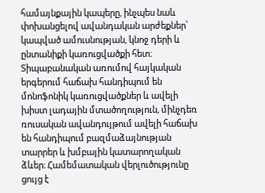համայնքային կապերը, ինչպես նաև փոխանցելով ավանդական արժեքներ՝ կապված ամուսնության, կնոջ դերի և ընտանիքի կառուցվածքի հետ։ Տիպաբանական առումով հայկական երգերում հաճախ հանդիպում են մոնոֆոնիկ կառուցվածքներ և ավելի խիստ լադային մտածողություն, մինչդեռ ռուսական ավանդույթում ավելի հաճախ են հանդիպում բազմաձայնության տարրեր և խմբային կատարողական ձևեր։ Համեմատական վերլուծությունը ցույց է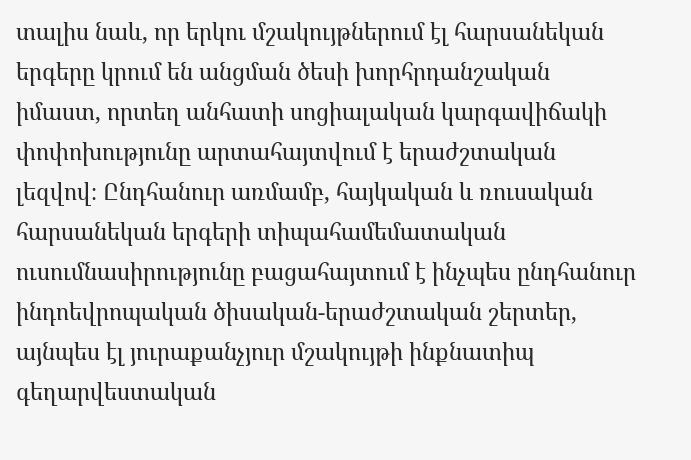տալիս նաև, որ երկու մշակույթներում էլ հարսանեկան երգերը կրում են անցման ծեսի խորհրդանշական իմաստ, որտեղ անհատի սոցիալական կարգավիճակի փոփոխությունը արտահայտվում է երաժշտական լեզվով։ Ընդհանուր առմամբ, հայկական և ռուսական հարսանեկան երգերի տիպահամեմատական ուսումնասիրությունը բացահայտում է ինչպես ընդհանուր ինդոեվրոպական ծիսական-երաժշտական շերտեր, այնպես էլ յուրաքանչյուր մշակույթի ինքնատիպ գեղարվեստական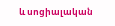և սոցիալական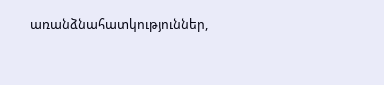առանձնահատկություններ,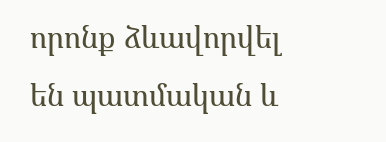որոնք ձևավորվել են պատմական և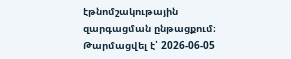էթնոմշակութային զարգացման ընթացքում։
Թարմացվել է՝ 2026-06-05